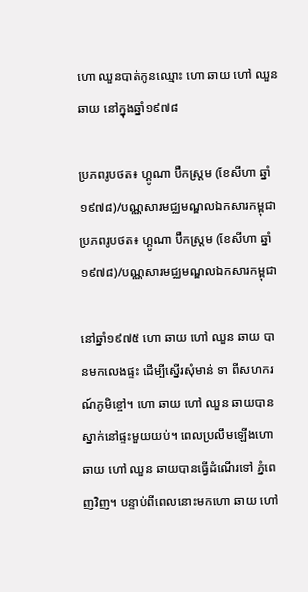ហោ ឈួនបាត់កូនឈ្មោះ ហោ ឆាយ ហៅ ឈួន ឆាយ នៅក្នុងឆ្នាំ១៩៧៨

ប្រភពរូបថត៖ ហ្គូណា ប៊ឺកស្ត្រម (ខែសីហា ឆ្នាំ១៩៧៨)/បណ្ណសារមជ្ឈមណ្ឌលឯកសារកម្ពុជា
ប្រភពរូបថត៖ ហ្គូណា ប៊ឺកស្ត្រម (ខែសីហា ឆ្នាំ១៩៧៨)/បណ្ណសារមជ្ឈមណ្ឌលឯកសារកម្ពុជា

នៅឆ្នាំ១៩៧៥ ហោ ឆាយ ហៅ ឈួន ឆាយ បានមកលេងផ្ទះ ដើម្បីស្នើរសុំមាន់ ទា ពីសហករណ៍ភូមិខ្ចៅ។ ហោ ឆាយ ហៅ ឈួន ឆាយបានស្នាក់នៅផ្ទះមួយយប់។ ពេលប្រលឹមឡើងហោ ឆាយ ហៅ ឈួន ឆាយបានធ្វើដំណើរទៅ ភ្នំពេញវិញ។ បន្ទាប់ពីពេលនោះមកហោ ឆាយ ហៅ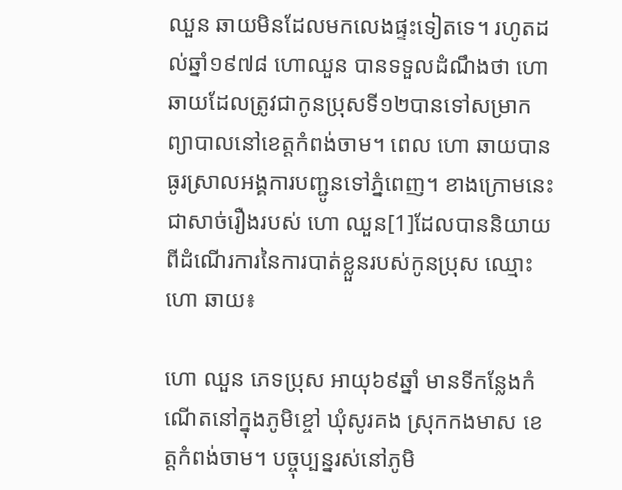ឈួន ឆាយមិនដែលមកលេងផ្ទះទៀតទេ។ រហូតដល់ឆ្នាំ១៩៧៨ ហោឈួន បានទទួលដំណឹងថា ហោ ឆាយដែលត្រូវជាកូនប្រុសទី១២បានទៅសម្រាកព្យាបាលនៅខេត្តកំពង់ចាម។ ពេល ហោ ឆាយបានធូរស្រាលអង្គការបញ្ជូនទៅភ្នំពេញ។ ខាងក្រោមនេះជាសាច់រឿងរបស់ ហោ ឈួន[1]ដែលបាននិយាយពីដំណើរការនៃការបាត់ខ្លួនរបស់កូនប្រុស ឈ្មោះហោ ឆាយ៖

ហោ ឈួន ភេទប្រុស អាយុ៦៩ឆ្នាំ មានទីកន្លែងកំណើតនៅក្នុងភូមិខ្ចៅ ឃុំសូរគង ស្រុកកងមាស ខេត្តកំពង់ចាម។ បច្ចុប្បន្នរស់នៅភូមិ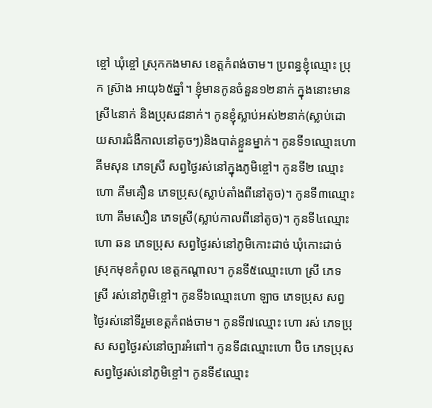ខ្ចៅ ឃុំខ្ចៅ ស្រុកកងមាស ខេត្តកំពង់ចាម។ ប្រពន្ធខ្ញុំឈ្មោះ ប្រុក ស្រ៊ាង អាយុ៦៥ឆ្នាំ។ ខ្ញុំមានកូនចំនួន១២នាក់ ក្នុងនោះមានស្រី៤នាក់ និងប្រុស៨នាក់។ កូនខ្ញុំស្លាប់អស់២នាក់(ស្លាប់ដោយសារជំងឺកាលនៅតូចៗ)និងបាត់ខ្លួនម្នាក់។ កូនទី១ឈ្មោះហោ គីមសុន ភេទស្រី សព្វថ្ងៃរស់នៅក្នុងភូមិខ្ចៅ។ កូនទី២ ឈ្មោះហោ គឹមគឿន ភេទប្រុស(ស្លាប់តាំងពីនៅតូច)។ កូនទី៣ឈ្មោះ ហោ គឹមសឿន ភេទស្រី(ស្លាប់កាលពីនៅតូច)។ កូនទី៤ឈ្មោះហោ ឆន ភេទប្រុស សព្វថ្ងៃរស់នៅភូមិកោះដាច់ ឃុំកោះដាច់ ស្រុកមុខកំពូល ខេត្តកណ្ដាល។ កូនទី៥ឈ្មោះហោ ស្រី ភេទស្រី រស់នៅភូមិខ្ចៅ។ កូនទី៦ឈ្មោះហោ ឡាច ភេទប្រុស សព្វថ្ងៃរស់នៅទីរួមខេត្តកំពង់ចាម។ កូនទី៧ឈ្មោះ ហោ រស់ ភេទប្រុស សព្វថ្ងៃរស់នៅច្បារអំពៅ។ កូនទី៨ឈ្មោះហោ ប៊ិច ភេទប្រុស សព្វថ្ងៃរស់នៅភូមិខ្ចៅ។ កូនទី៩ឈ្មោះ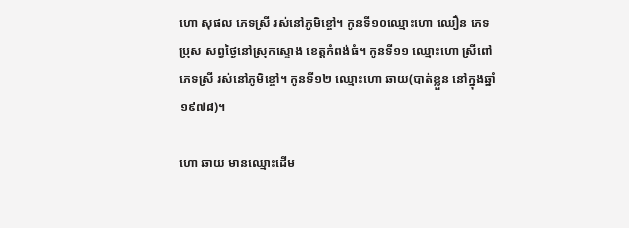ហោ សុផល ភេទស្រី រស់នៅភូមិខ្ចៅ។ កូនទី១០ឈ្មោះហោ ឈឿន ភេទប្រុស សព្វថ្ងៃនៅស្រុកស្ទោង ខេត្តកំពង់ធំ។ កូនទី១១ ឈ្មោះហោ ស្រីពៅ ភេទស្រី រស់នៅភូមិខ្ចៅ។ កូនទី១២ ឈ្មោះហោ ឆាយ(បាត់ខ្លួន នៅក្នុងឆ្នាំ១៩៧៨)។

ហោ ឆាយ មានឈ្មោះដើម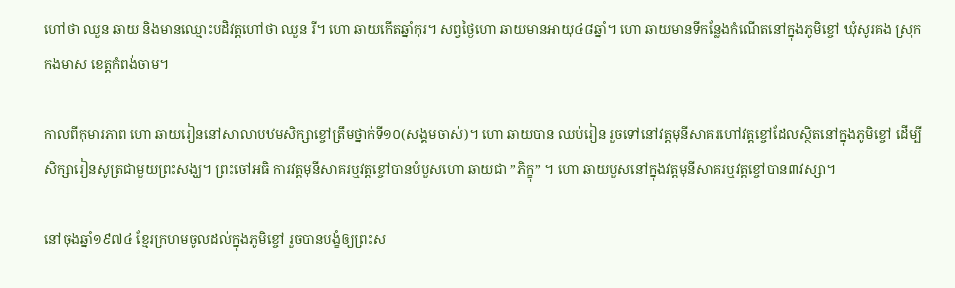ហៅថា ឈួន ឆាយ និងមានឈ្មោះបដិវត្តហៅថា ឈួន រី។ ហោ ឆាយកើតឆ្នាំកុរ។ សព្វថ្ងៃហោ ឆាយមានអាយុ៤៨ឆ្នាំ។ ហោ ឆាយមានទីកន្លែងកំណើតនៅក្នុងភូមិខ្ចៅ ឃុំសូរគង ស្រុកកងមាស ខេត្តកំពង់ចាម។

កាលពីកុមារភាព ហោ ឆាយរៀននៅសាលាបឋមសិក្សាខ្ចៅត្រឹមថ្នាក់ទី១០(សង្គមចាស់)។ ហោ ឆាយបាន ឈប់រៀន រួចទៅនៅវត្តមុនីសាគរហៅវត្តខ្ចៅដែលស្ថិតនៅក្នុងភូមិខ្ចៅ ដើម្បីសិក្សារៀនសូត្រជាមួយព្រះសង្ឃ។ ព្រះចៅអធិ ការវត្តមុនីសាគរឬវត្តខ្ចៅបានបំបួសហោ ឆាយជា ”ភិក្ខុ” ។ ហោ ឆាយបួសនៅក្នុងវត្តមុនីសាគរឬវត្តខ្ចៅបាន៣វស្សា។

នៅចុងឆ្នាំ១៩៧៤ ខ្មែរក្រហមចូលដល់ក្នុងភូមិខ្ចៅ រួចបានបង្ខំឲ្យព្រះស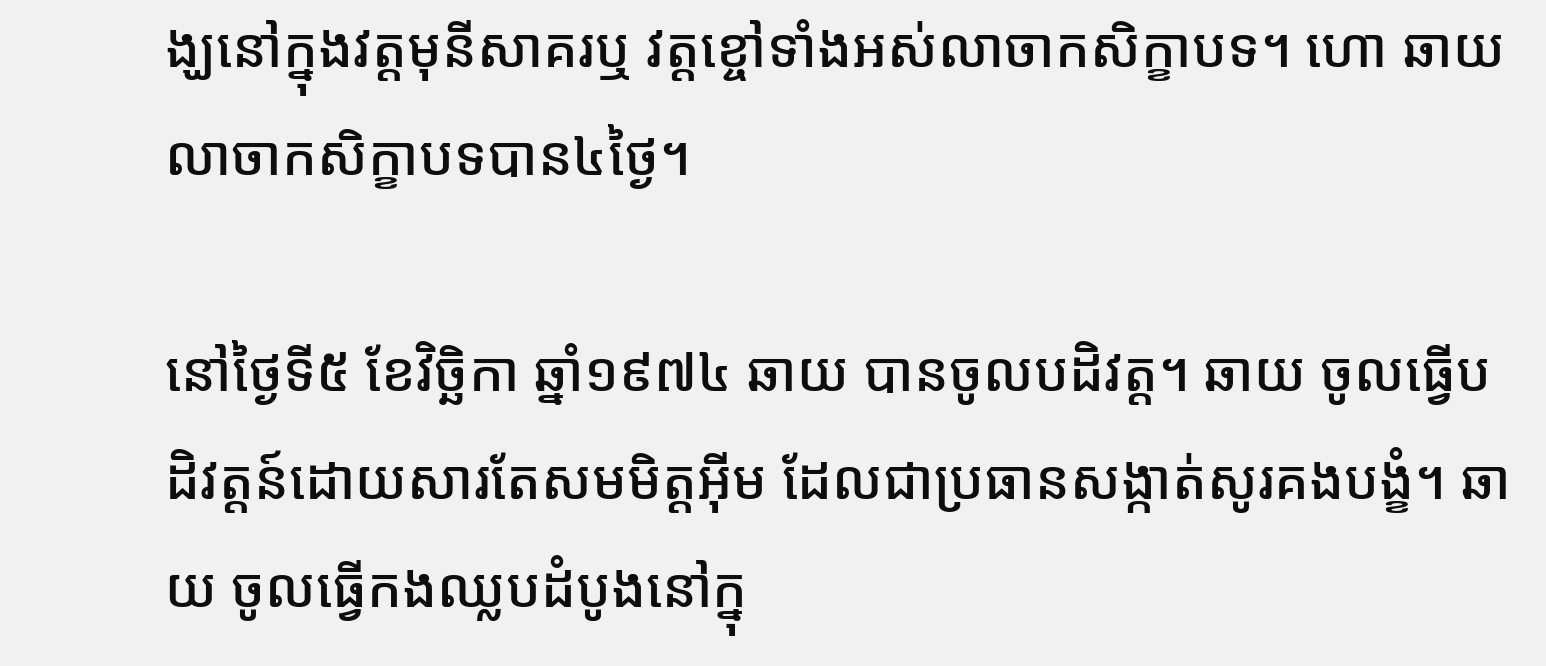ង្ឃនៅក្នុងវត្តមុនីសាគរឬ វត្តខ្ចៅទាំងអស់លាចាកសិក្ខាបទ។ ហោ ឆាយលាចាកសិក្ខាបទបាន៤ថ្ងៃ។

នៅថ្ងៃទី៥ ខែវិច្ឆិកា ឆ្នាំ១៩៧៤ ឆាយ បានចូលបដិវត្ត។ ឆាយ ចូលធ្វើបដិវត្តន៍ដោយសារតែសមមិត្តអ៊ីម ដែលជាប្រធានសង្កាត់សូរគងបង្ខំ។ ឆាយ ចូលធ្វើកងឈ្លបដំបូងនៅក្នុ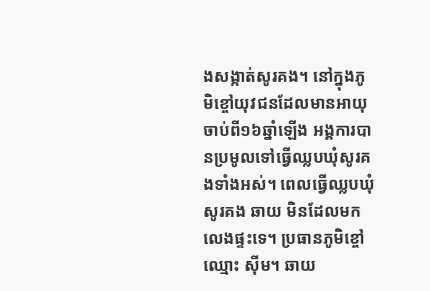ងសង្កាត់សូរគង។ នៅក្នុងភូមិខ្ចៅយុវជនដែលមានអាយុចាប់ពី១៦ឆ្នាំឡើង អង្គការបានប្រមូលទៅធ្វើឈ្លបឃុំសូរគងទាំងអស់។ ពេលធ្វើឈ្លបឃុំសូរគង ឆាយ មិនដែលមកលេងផ្ទះទេ។ ប្រធានភូមិខ្ចៅឈ្មោះ ស៊ីម។ ឆាយ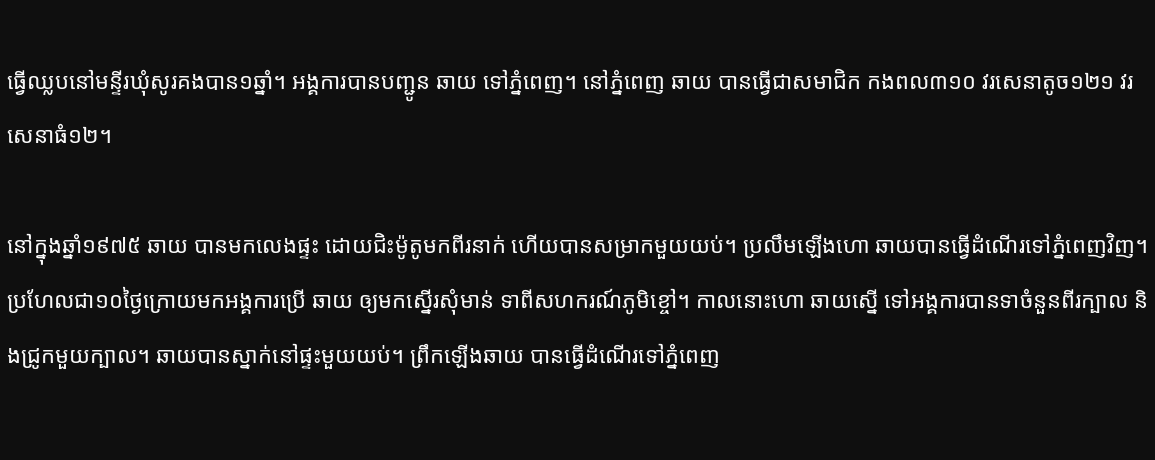ធ្វើឈ្លបនៅមន្ទីរឃុំសូរគងបាន១ឆ្នាំ។ អង្គការបានបញ្ជូន ឆាយ ទៅភ្នំពេញ។ នៅភ្នំពេញ ឆាយ បានធ្វើជាសមាជិក កងពល៣១០ វរសេនាតូច១២១ វរសេនាធំ១២។

នៅក្នុងឆ្នាំ១៩៧៥ ឆាយ បានមកលេងផ្ទះ ដោយជិះម៉ូតូមកពីរនាក់ ហើយបានសម្រាកមួយយប់។ ប្រលឹមឡើងហោ ឆាយបានធ្វើដំណើរទៅភ្នំពេញវិញ។ ប្រហែលជា១០ថ្ងៃក្រោយមកអង្គការប្រើ ឆាយ ឲ្យមកស្នើរសុំមាន់ ទាពីសហករណ៍ភូមិខ្ចៅ។ កាលនោះហោ ឆាយស្នើ ទៅអង្គការបានទាចំនួនពីរក្បាល និងជ្រូកមួយក្បាល។ ឆាយបានស្នាក់នៅផ្ទះមួយយប់។ ព្រឹកឡើងឆាយ បានធ្វើដំណើរទៅភ្នំពេញ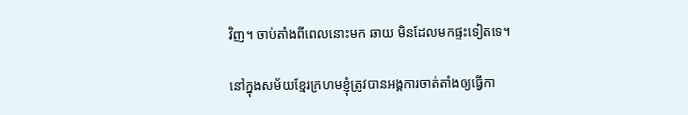វិញ។ ចាប់តាំងពីពេលនោះមក ឆាយ មិនដែលមកផ្ទះទៀតទេ។

នៅក្នុងសម័យខ្មែរក្រហមខ្ញុំត្រូវបានអង្គការចាត់តាំងឲ្យធ្វើកា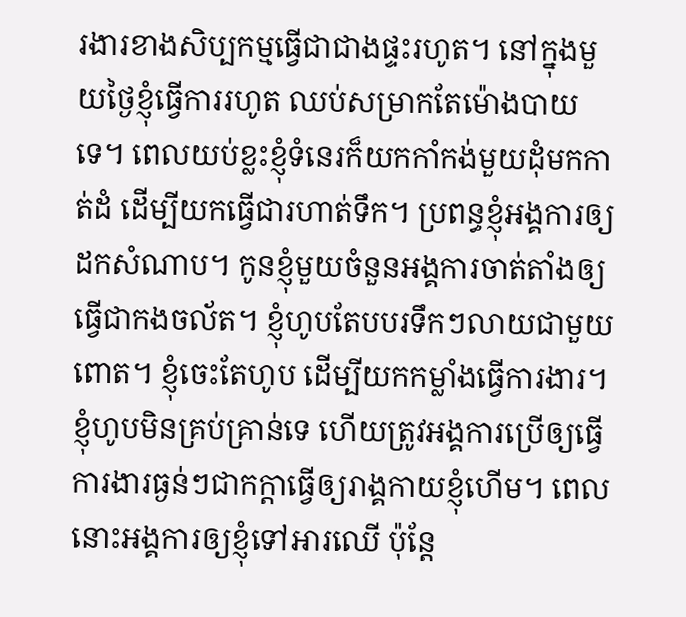រងារខាងសិប្បកម្មធ្វើជាជាងផ្ទះរហូត។ នៅក្នុងមួយថ្ងៃខ្ញុំធ្វើការរហូត ឈប់សម្រាកតែម៉ោងបាយទេ។ ពេលយប់ខ្លះខ្ញុំទំនេរក៏យកកាំកង់មួយដុំមកកាត់ដំ ដើម្បីយកធ្វើជារហាត់ទឹក។ ប្រពន្ធខ្ញុំអង្គការឲ្យដកសំណាប។ កូនខ្ញុំមួយចំនួនអង្គការចាត់តាំងឲ្យធ្វើជាកងចល័ត។ ខ្ញុំហូបតែបបរទឹកៗលាយជាមួយពោត។ ខ្ញុំចេះតែហូប ដើម្បីយកកម្លាំងធ្វើការងារ។ ខ្ញុំហូបមិនគ្រប់គ្រាន់ទេ ហើយត្រូវអង្គការប្រើឲ្យធ្វើការងារធ្ងន់ៗជាកក្ដាធ្វើឲ្យរាង្គកាយខ្ញុំហើម។ ពេលនោះអង្គការឲ្យខ្ញុំទៅអារឈើ ប៉ុន្តែ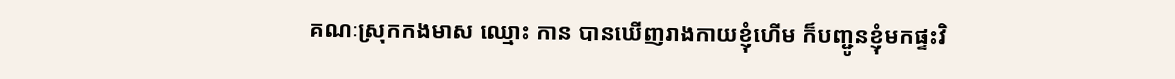គណៈស្រុកកងមាស ឈ្មោះ កាន បានឃើញរាងកាយខ្ញុំហើម ក៏បញ្ជូនខ្ញុំមកផ្ទះវិ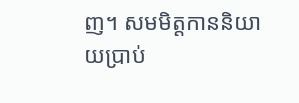ញ។ សមមិត្តកាននិយាយប្រាប់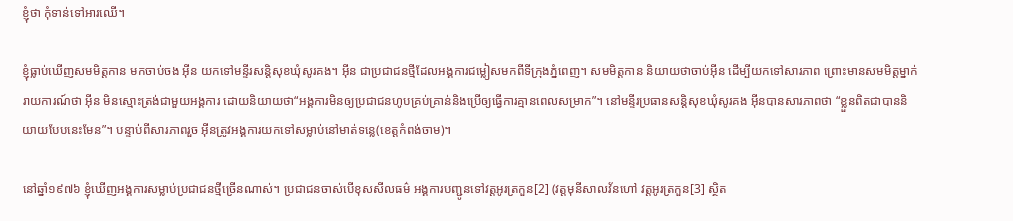ខ្ញុំថា កុំទាន់ទៅអារឈើ។

ខ្ញុំធ្លាប់ឃើញសមមិត្តកាន មកចាប់ចង អ៊ីន យកទៅមន្ទីរសន្តិសុខឃុំសូរគង។ អ៊ីន ជាប្រជាជនថ្មីដែលអង្គការជម្លៀសមកពីទីក្រុងភ្នំពេញ។ សមមិត្តកាន និយាយថាចាប់អ៊ីន ដើម្បីយកទៅសារភាព ព្រោះមានសមមិត្តម្នាក់រាយការណ៍ថា អ៊ីន មិនស្មោះត្រង់ជាមួយអង្គការ ដោយនិយាយថា“អង្គការមិនឲ្យប្រជាជនហូបគ្រប់គ្រាន់និងប្រើឲ្យធ្វើការគ្មានពេលសម្រាក”។ នៅមន្ទីរប្រធានសន្តិសុខឃុំសូរគង អ៊ីនបានសារភាពថា “ខ្លួនពិតជាបាននិយាយបែបនេះមែន”។ បន្ទាប់ពីសារភាពរួច អ៊ីនត្រូវអង្គការយកទៅសម្លាប់នៅមាត់ទន្លេ(ខេត្តកំពង់ចាម)។

នៅឆ្នាំ១៩៧៦ ខ្ញុំឃើញអង្គការសម្លាប់ប្រជាជនថ្មីច្រើនណាស់។ ប្រជាជនចាស់បើខុសសីលធម៌ អង្គការបញ្ជូនទៅវត្តអូរត្រកួន[2] (វត្តមុនីសាលវ័នហៅ វត្តអូរត្រកួន[3] ស្ថិត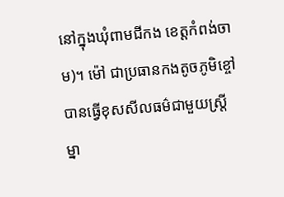នៅក្នុងឃុំពាមជីកង ខេត្តកំពង់ចាម)។ ម៉ៅ ជាប្រធានកងតូចភូមិខ្ចៅបានធ្វើខុសសីលធម៌ជាមួយស្ដី្រម្នា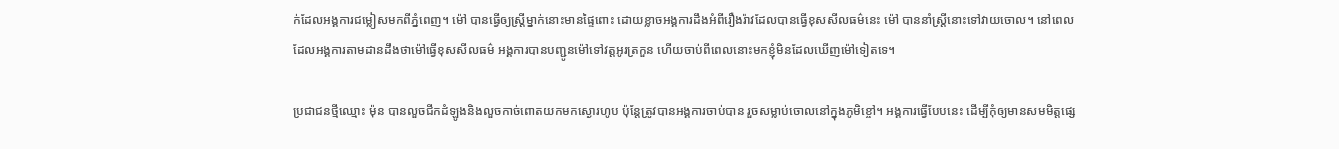ក់ដែលអង្គការជម្លៀសមកពីភ្នំពេញ។ ម៉ៅ បានធ្វើឲ្យស្ដី្រម្នាក់នោះមានផ្ទៃពោះ ដោយខ្លាចអង្គការដឹងអំពីរឿងរ៉ាវដែលបានធ្វើខុសសីលធម៌នេះ ម៉ៅ បាននាំស្ដី្រនោះទៅវាយចោល។ នៅពេលដែលអង្គការតាមដានដឹងថាម៉ៅធ្វើខុសសីលធម៌ អង្គការបានបញ្ជូនម៉ៅទៅវត្តអូរត្រកួន ហើយចាប់ពីពេលនោះមកខ្ញុំមិនដែលឃើញម៉ៅទៀតទេ។

ប្រជាជនថ្មីឈ្មោះ ម៉ុន បានលួចជីកដំឡូងនិងលួចកាច់ពោតយកមកស្ងោរហូប ប៉ុន្តែត្រូវបានអង្គការចាប់បាន រួចសម្លាប់ចោលនៅក្នុងភូមិខ្ចៅ។ អង្គការធ្វើបែបនេះ ដើម្បីកុំឲ្យមានសមមិត្តផ្សេ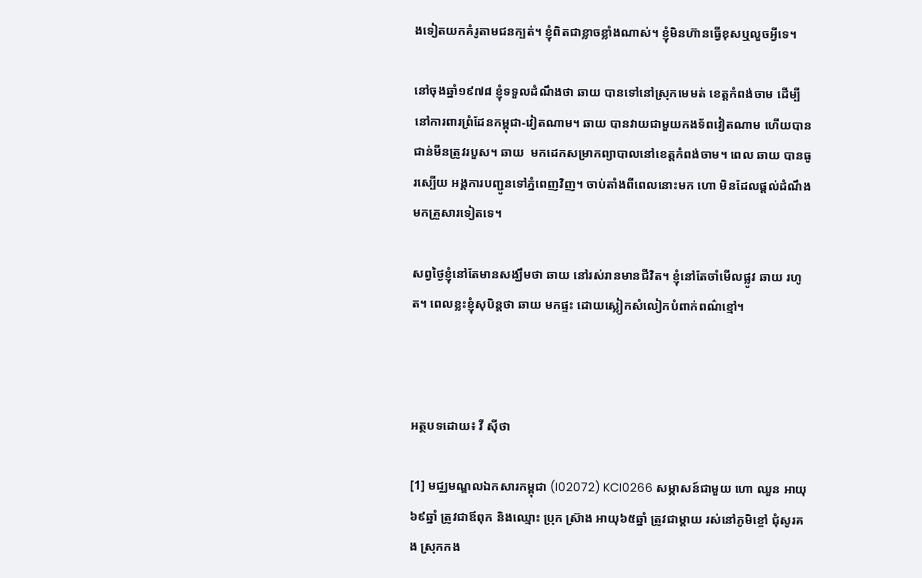ងទៀតយកគំរូតាមជនក្បត់។ ខ្ញុំពិតជាខ្លាចខ្លាំងណាស់។ ខ្ញុំមិនហ៊ានធ្វើខុសឬលួចអ្វីទេ។

នៅចុងឆ្នាំ១៩៧៨ ខ្ញុំទទួលដំណឹងថា ឆាយ បានទៅនៅស្រុកមេមត់ ខេត្ដកំពង់ចាម ដើម្បីនៅការពារព្រំដែនកម្ពុជា-វៀតណាម។ ឆាយ បានវាយជាមួយកងទ័ពវៀតណាម ហើយបានជាន់មីនត្រូវរបួស។ ឆាយ  មកដេកសម្រាកព្យាបាលនៅខេត្ដកំពង់ចាម។ ពេល ឆាយ បានធូរស្បើយ អង្គការបញ្ជូនទៅភ្នំពេញវិញ។ ចាប់តាំងពីពេលនោះមក ហោ មិនដែលផ្ដល់ដំណឹងមកគ្រួសារទៀតទេ។

សព្វថ្ងៃខ្ញុំនៅតែមានសង្ឃឹមថា ឆាយ នៅរស់រានមានជីវិត។ ខ្ញុំនៅតែចាំមើលផ្លូវ ឆាយ រហូត។ ពេលខ្លះខ្ញុំសុបិន្តថា ឆាយ មកផ្ទះ ដោយស្លៀកសំលៀកបំពាក់ពណ៌ខ្មៅ។



អត្ថបទដោយ៖ វី ស៊ីថា

[1] មជ្ឈមណ្ឌលឯកសារកម្ពុជា (I02072) KCI0266 សម្ភាសន៍ជាមួយ ហោ ឈួន អាយុ៦៩ឆ្នាំ ត្រូវជាឪពុក និងឈ្មោះ ប្រុក ស្រ៊ាង អាយុ៦៥ឆ្នាំ ត្រូវជាម្ដាយ រស់នៅភូមិខ្ចៅ ជុំសូរគង ស្រុកកង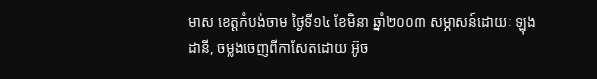មាស ខេត្តកំបង់ចាម ថ្ងៃទី១៤ ខែមិនា ឆ្នាំ២០០៣ សម្ភាសន៍ដោយៈ ឡុង ដានី, ចម្លងចេញពីកាសែតដោយ អ៊ូច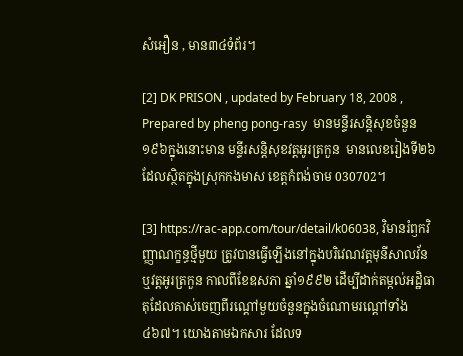សំអឿន , មាន៣៤ទំព័រ។

[2] DK PRISON , updated by February 18, 2008 , Prepared by pheng pong-rasy  មានមន្ទីរសន្តិសុខចំនួន១៩៦ក្នុងនោះមាន មន្ទីរសន្តិសុខវត្តអូរត្រកួន  មានលេខរៀងទី២៦ដែលស្ថិតក្នុងស្រុកកងមាស ខេត្តកំពង់ចាម 030702។

[3] https://rac-app.com/tour/detail/k06038, វិមានរំឭកវិញ្ញាណក្ខន្ធថ្មីមួយ ត្រូវបានធ្វើឡើងនៅក្នុងបរិវេណវត្តមុនីសាលវ័ន ឬវត្តអូរត្រកួន កាលពីខែឧសភា ឆ្នាំ១៩៩២ ដើម្បីដាក់តម្កល់អដ្ឋិធាតុដែលគាស់ចេញពីរណ្ដៅមួយចំនួនក្នុងចំណោមរណ្ដៅទាំង៤៦៧។ យោងតាមឯកសារ ដែលទ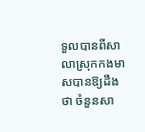ទួលបានពីសាលាស្រុកកងមាសបានឱ្យដឹងថា ចំនួនសា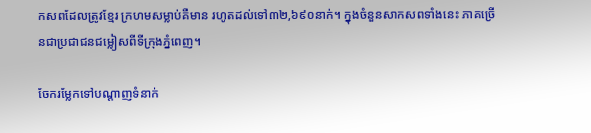កសពដែលត្រូវខ្មែរ ក្រហមសម្លាប់គឺមាន រហូតដល់ទៅ៣២,៦៩០នាក់។ ក្នុងចំនួនសាកសពទាំងនេះ ភាគច្រើនជាប្រជាជនជម្លៀសពីទីក្រុងភ្នំពេញ។

ចែករម្លែកទៅបណ្តាញទំនាក់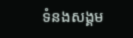ទំនងសង្គម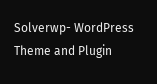Solverwp- WordPress Theme and Plugin